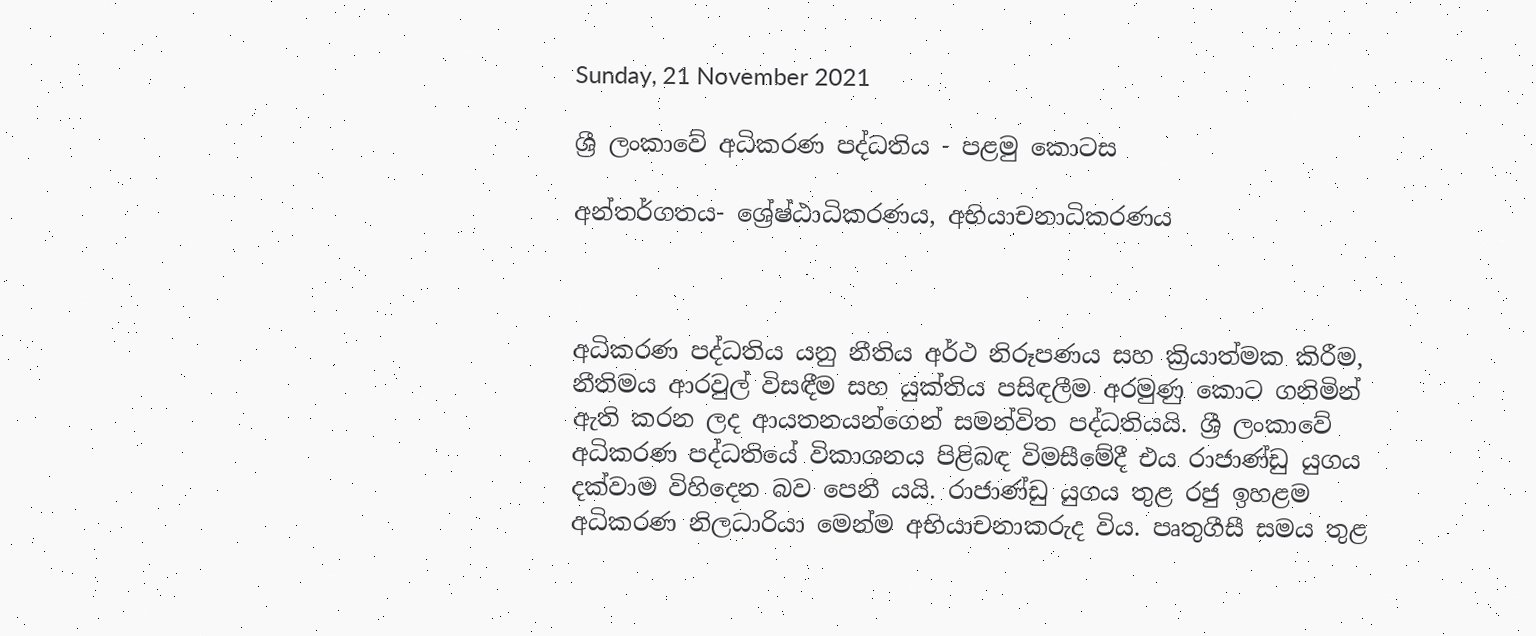Sunday, 21 November 2021

ශ්‍රී ලංකාවේ අධිකරණ පද්ධතිය - පළමු කොටස

අන්තර්ගතය- ශ්‍රේෂ්ඨාධිකරණය, අභියාචනාධිකරණය



අධිකරණ පද්ධතිය යනු නීතිය අර්ථ නිරූපණය සහ ක්‍රියාත්මක කිරීම, නීතිමය ආරවුල් විසඳීම සහ යුක්තිය පසිඳලීම අරමුණු කොට ගනිමින් ඇති කරන ලද ආයතනයන්ගෙන් සමන්විත පද්ධතියයි. ශ්‍රී ලංකාවේ අධිකරණ පද්ධතියේ විකාශනය පිළිබඳ විමසීමේදී එය රාජාණ්ඩු යුගය දක්වාම විහිදෙන බව පෙනී යයි. රාජාණ්ඩු යුගය තුළ රජු ඉහළම අධිකරණ නිලධාරියා මෙන්ම අභියාචනාකරුද විය. පෘතුගීසී සමය තුළ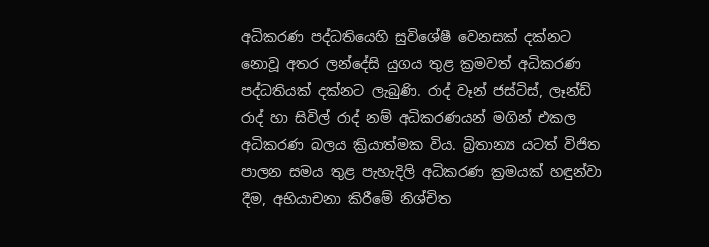අධිකරණ පද්ධතියෙහි සුවිශේෂී වෙනසක් දක්නට නොවූ අතර ලන්දේසි යුගය තුළ ක්‍රමවත් අධිකරණ පද්ධතියක් දක්නට ලැබුණි. රාද් වෑන් ජස්ටිස්, ලෑන්ඩ් රාද් හා සිවිල් රාද් නම් අධිකරණයන් මගින් එකල අධිකරණ බලය ක්‍රියාත්මක විය. බ්‍රිතාන්‍ය යටත් විජිත පාලන සමය තුළ පැහැදිලි අධිකරණ ක්‍රමයක් හඳුන්වා දීම, අභියාචනා කිරීමේ නිශ්චිත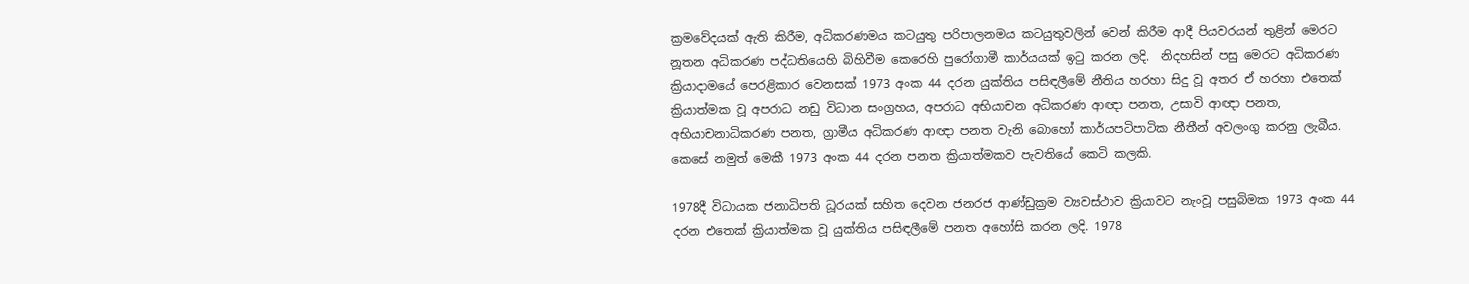ක්‍රමවේදයක් ඇති කිරීම, අධිකරණමය කටයුතු පරිපාලනමය කටයුතුවලින් වෙන් කිරීම ආදී පියවරයන් තුළින් මෙරට නූතන අධිකරණ පද්ධතියෙහි බිහිවීම කෙරෙහි පුරෝගාමී කාර්යයක් ඉටු කරන ලදි.  නිදහසින් පසු මෙරට අධිකරණ ක්‍රියාදාමයේ පෙරළිකාර වෙනසක් 1973 අංක 44 දරන යුක්තිය පසිඳලීමේ නීතිය හරහා සිදු වූ අතර ඒ හරහා එතෙක් ක්‍රියාත්මක වූ අපරාධ නඩු විධාන සංග්‍රහය, අපරාධ අභියාචන අධිකරණ ආඥා පනත, උසාවි ආඥා පනත, අභියාචනාධිකරණ පනත, ග්‍රාමීය අධිකරණ ආඥා පනත වැනි බොහෝ කාර්යපටිපාටික නීතීන් අවලංගු කරනු ලැබීය. කෙසේ නමුත් මෙකී 1973 අංක 44 දරන පනත ක්‍රියාත්මකව පැවතියේ කෙටි කලකි.

1978දී විධායක ජනාධිපති ධූරයක් සහිත දෙවන ජනරජ ආණ්ඩුක්‍රම ව්‍යවස්ථාව ක්‍රියාවට නැංවූ පසුබිමක 1973 අංක 44 දරන එතෙක් ක්‍රියාත්මක වූ යුක්තිය පසිඳලීමේ පනත අහෝසි කරන ලදි. 1978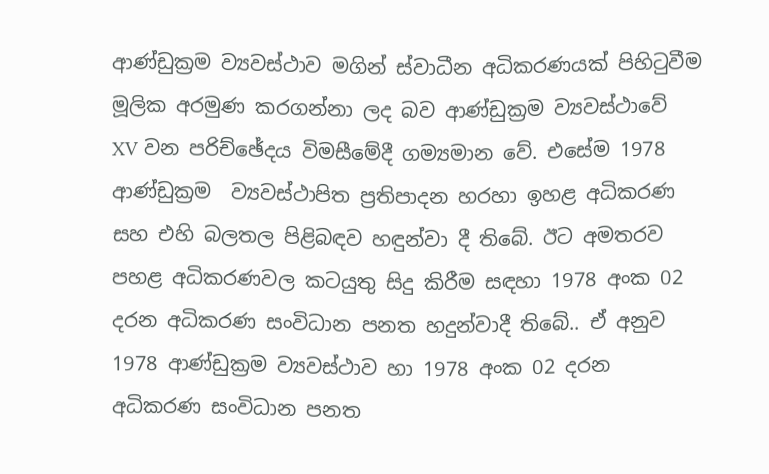ආණ්ඩුක්‍රම ව්‍යවස්ථාව මගින් ස්වාධීන අධිකරණයක් පිහිටුවීම මූලික අරමුණ කරගන්නා ලද බව ආණ්ඩුක්‍රම ව්‍යවස්ථාවේ XV වන පරිච්ඡේදය විමසීමේදී ගම්‍යමාන වේ. එසේම 1978 ආණ්ඩුක්‍රම  ව්‍යවස්ථාපිත ප්‍රතිපාදන හරහා ඉහළ අධිකරණ සහ එහි බලතල පිළිබඳව හඳුන්වා දී තිබේ. ඊට අමතරව පහළ අධිකරණවල කටයුතු සිදු කිරීම සඳහා 1978 අංක 02 දරන අධිකරණ සංවිධාන පනත හදුන්වාදී තිබේ.. ඒ අනුව 1978 ආණ්ඩුක්‍රම ව්‍යවස්ථාව හා 1978 අංක 02 දරන අධිකරණ සංවිධාන පනත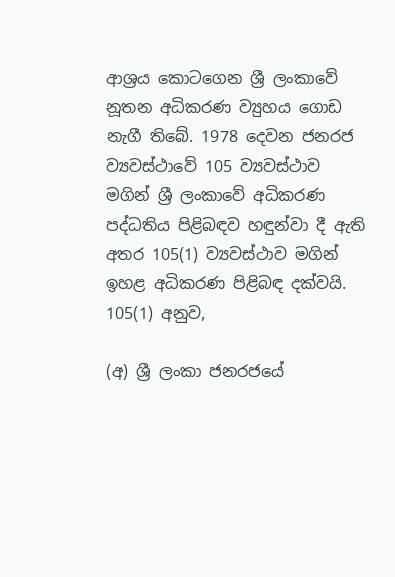ආශ්‍රය කොටගෙන ශ්‍රී ලංකාවේ නූතන අධිකරණ ව්‍යුහය ගොඩ නැගී තිබේ. 1978 දෙවන ජනරජ ව්‍යවස්ථාවේ 105 ව්‍යවස්ථාව මගින් ශ්‍රී ලංකාවේ අධිකරණ පද්ධතිය පිළිබඳව හඳුන්වා දී ඇති අතර 105(1) ව්‍යවස්ථාව මගින් ඉහළ අධිකරණ පිළිබඳ දක්වයි. 105(1) අනුව,

(අ) ශ්‍රී ලංකා ජනරජයේ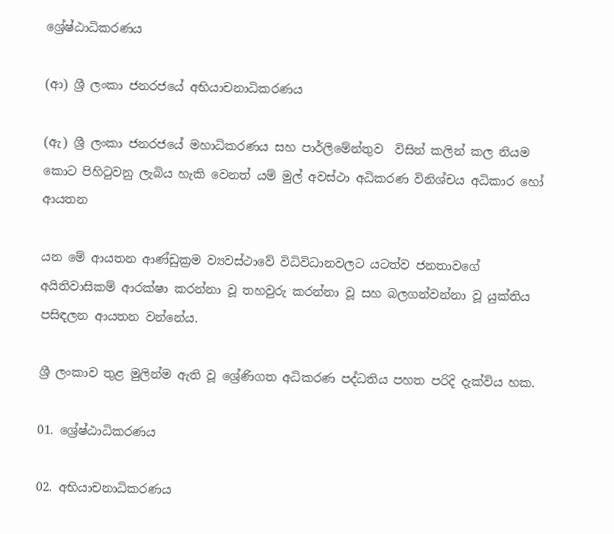ශ්‍රේෂ්ඨාධිකරණය

(ආ) ශ්‍රී ලංකා ජනරජයේ අභියාචනාධිකරණය

(ඇ) ශ්‍රී ලංකා ජනරජයේ මහාධිකරණය සහ පාර්ලිමේන්තුව  විසින් කලින් කල නියම කොට පිහිටුවනු ලැබිය හැකි වෙනත් යම් මුල් අවස්ථා අධිකරණ විනිශ්චය අධිකාර හෝ ආයතන

යන මේ ආයතන ආණ්ඩුක්‍රම ව්‍යවස්ථාවේ විධිවිධානවලට යටත්ව ජනතාවගේ අයිතිවාසිකම් ආරක්ෂා කරන්නා වූ තහවුරු කරන්නා වූ සහ බලගන්වන්නා වූ යුක්තිය පසිඳලන ආයතන වන්නේය.

ශ්‍රී ලංකාව තුළ මුලින්ම ඇති වූ ශ්‍රේණිගත අධිකරණ පද්ධතිය පහත පරිදි දැක්විය හක.

01. ශ්‍රේෂ්ඨාධිකරණය

02. අභියාචනාධිකරණය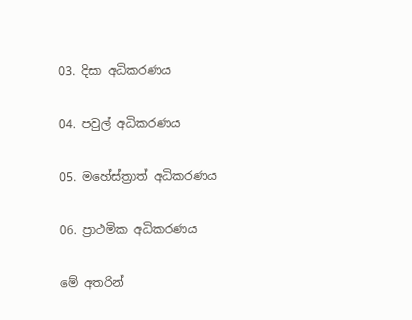03. දිසා අධිකරණය

04. පවුල් අධිකරණය

05. මහේස්ත්‍රාත් අධිකරණය

06. ප්‍රාථමික අධිකරණය

මේ අතරින්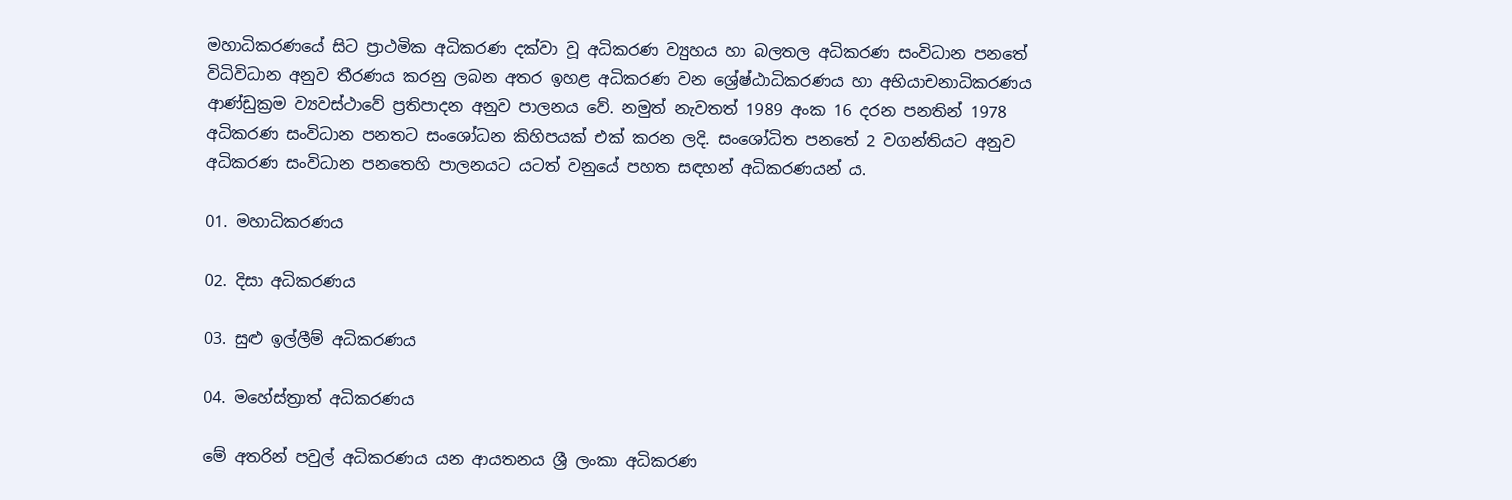මහාධිකරණයේ සිට ප්‍රාථමික අධිකරණ දක්වා වූ අධිකරණ ව්‍යුහය හා බලතල අධිකරණ සංවිධාන පනතේ විධිවිධාන අනුව තීරණය කරනු ලබන අතර ඉහළ අධිකරණ වන ශ්‍රේෂ්ඨාධිකරණය හා අභියාචනාධිකරණය ආණ්ඩුක්‍රම ව්‍යවස්ථාවේ ප්‍රතිපාදන අනුව පාලනය වේ. නමුත් නැවතත් 1989 අංක 16 දරන පනතින් 1978 අධිකරණ සංවිධාන පනතට සංශෝධන කිහිපයක් එක් කරන ලදි. සංශෝධිත පනතේ 2 වගන්තියට අනුව අධිකරණ සංවිධාන පනතෙහි පාලනයට යටත් වනුයේ පහත සඳහන් අධිකරණයන්‍ ය.

01. මහාධිකරණය

02. දිසා අධිකරණය

03. සුළු ඉල්ලීම් අධිකරණය

04. මහේස්ත්‍රාත් අධිකරණය

මේ අතරින් පවුල් අධිකරණය යන ආයතනය ශ්‍රී ලංකා අධිකරණ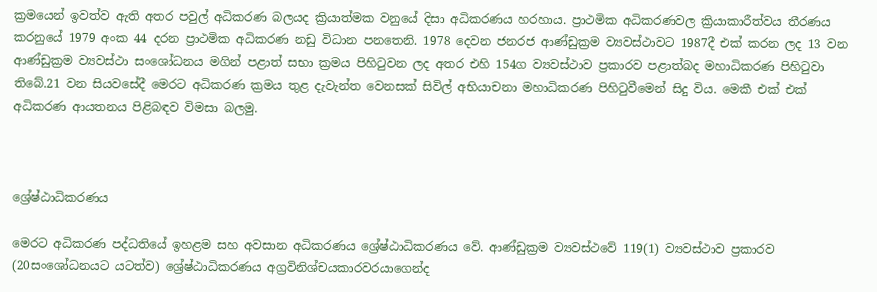ක්‍රමයෙන් ඉවත්ව ඇති අතර පවුල් අධිකරණ බලයද ක්‍රියාත්මක වනුයේ දිසා අධිකරණය හරහාය. ප්‍රාථමික අධිකරණවල ක්‍රියාකාරීත්වය තීරණය කරනුයේ 1979 අංක 44 දරන ප්‍රාථමික අධිකරණ නඩු විධාන පනතෙනි. 1978 දෙවන ජනරජ ආණ්ඩුක්‍රම ව්‍යවස්ථාවට 1987දී එක් කරන ලද 13 වන ආණ්ඩුක්‍රම ව්‍යවස්ථා සංශෝධනය මගින් පළාත් සභා ක්‍රමය පිහිටුවන ලද අතර එහි 154ග ව්‍යවස්ථාව ප්‍රකාරව පළාත්බද මහාධිකරණ පිහිටුවා තිබේ.21 වන සියවසේදී මෙරට අධිකරණ ක්‍රමය තුළ දැවැන්ත වෙනසක් සිවිල් අභියාචනා මහාධිකරණ පිහිටුවීමෙන් සිදු විය. මෙකී එක් එක් අධිකරණ ආයතනය පිළිබඳව විමසා බලමු.



ශ්‍රේෂ්ඨාධිකරණය

මෙරට අධිකරණ පද්ධතියේ ඉහළම සහ අවසාන අධිකරණය ශ්‍රේෂ්ඨාධිකරණය වේ. ආණ්ඩුක්‍රම ව්‍යවස්ථවේ 119(1) ව්‍යවස්ථාව ප්‍රකාරව (20සංශෝධනයට යටත්ව) ශ්‍රේෂ්ඨාධිකරණය අග්‍රවිනිශ්චයකාරවරයාගෙන්ද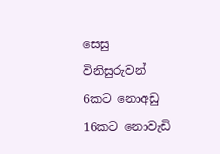සෙසු විනිසුරුවන් 6කට නොඅඩු 16කට නොවැඩි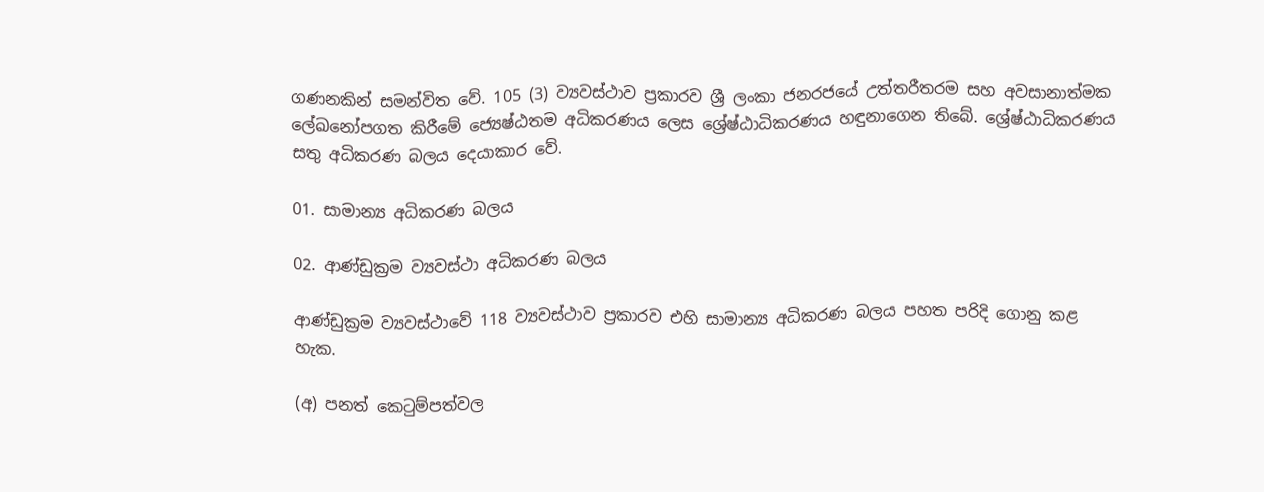ගණනකින් සමන්විත වේ. 105 (3) ව්‍යවස්ථාව ප්‍රකාරව ශ්‍රී ලංකා ජනරජයේ උත්තරීතරම සහ අවසානාත්මක ලේඛනෝපගත කිරීමේ ජ්‍යෙෂ්ඨතම අධිකරණය ලෙස ශ්‍රේෂ්ඨාධිකරණය හඳුනාගෙන තිබේ. ශ්‍රේෂ්ඨාධිකරණය සතු අධිකරණ බලය දෙයාකාර වේ.

01. සාමාන්‍ය අධිකරණ බලය

02. ආණ්ඩුක්‍රම ව්‍යවස්ථා අධිකරණ බලය

ආණ්ඩුක්‍රම ව්‍යවස්ථාවේ 118 ව්‍යවස්ථාව ප්‍රකාරව එහි සාමාන්‍ය අධිකරණ බලය පහත පරිදි ගොනු කළ හැක.

(අ) පනත් කෙටුම්පත්වල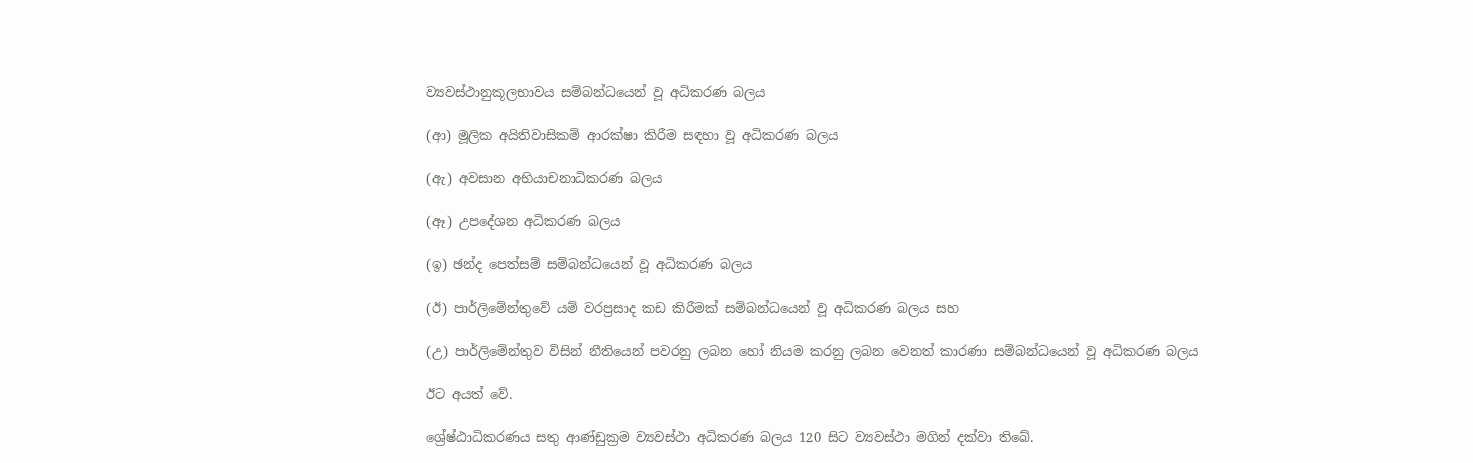ව්‍යවස්ථානුකූලභාවය සම්බන්ධයෙන් වූ අධිකරණ බලය

(ආ) මූලික අයිතිවාසිකම් ආරක්ෂා කිරීම සඳහා වූ අධිකරණ බලය

(ඇ) අවසාන අභියාචනාධිකරණ බලය

(ඈ) උපදේශන අධිකරණ බලය

(ඉ) ඡන්ද පෙත්සම් සම්බන්ධයෙන් වූ අධිකරණ බලය

(ඊ) පාර්ලිමේන්තුවේ යම් වරප්‍රසාද කඩ කිරීමක් සම්බන්ධයෙන් වූ අධිකරණ බලය සහ

(උ) පාර්ලිමේන්තුව විසින් නීතියෙන් පවරනු ලබන හෝ නියම කරනු ලබන වෙනත් කාරණා සම්බන්ධයෙන් වූ අධිකරණ බලය

ඊට අයත් වේ.

ශ්‍රේෂ්ඨාධිකරණය සතු ආණ්ඩුක්‍රම ව්‍යවස්ථා අධිකරණ බලය 120 සිට ව්‍යවස්ථා මගින් දක්වා තිබේ.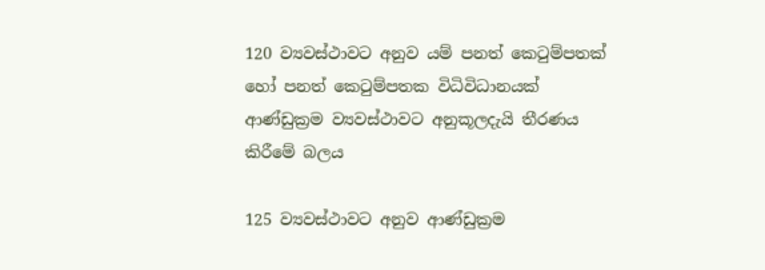120 ව්‍යවස්ථාවට අනුව යම් පනත් කෙටුම්පතක් හෝ පනත් කෙටුම්පතක විධිවිධානයක් ආණ්ඩුක්‍රම ව්‍යවස්ථාවට අනුකූලදැයි තීරණය කිරීමේ බලය

125 ව්‍යවස්ථාවට අනුව ආණ්ඩුක්‍රම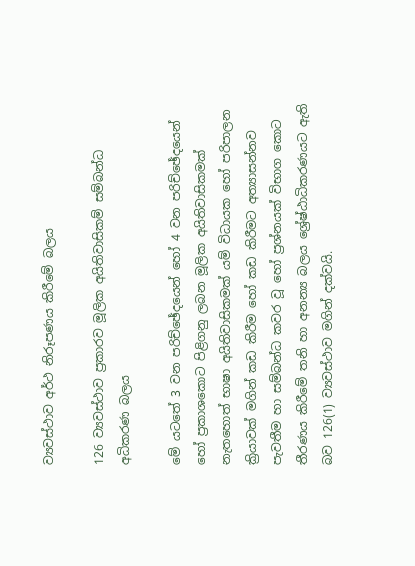ව්‍යවස්ථාව අර්ථ නිරූපණය කිරීමේ බලය

126 ව්‍යවස්ථාව ප්‍රකාරව මූලික අයිතිවාසිකම් සම්බන්ධ අධිකරණ බලය

මේ යටතේ 3 වන පරිච්ඡේදයෙන් හෝ 4 වන පරිච්ඡේදයෙන් හෝ ප්‍රකාශකොට පිළිගනු ලබන මූලික අයිතිවාසිකමක් නැතහොත් භාෂා අයිතිවාසිකමක් යම් විධායක හෝ පරිපාලන ක්‍රියාවක් මගින් කඩ කිරීම හෝ කඩ කිරීමට අත්‍යාසන්නව පැවතීම හා සම්බන්ධ කවර වූ හෝ ප්‍රශ්නයක් විභාග කොට තීරණය කිරීමේ තනි හා අනන්‍ය බලය ශ්‍රේෂ්ඨාධිකරණයට ඇති බව 126(1) ව්‍යවස්ථාව මගින් දක්වයි.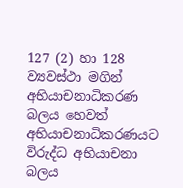127 (2) හා 128 ව්‍යවස්ථා මගින් අභියාචනාධිකරණ බලය හෙවත් අභියාචනාධිකරණයට විරුද්ධ අභියාචනා බලය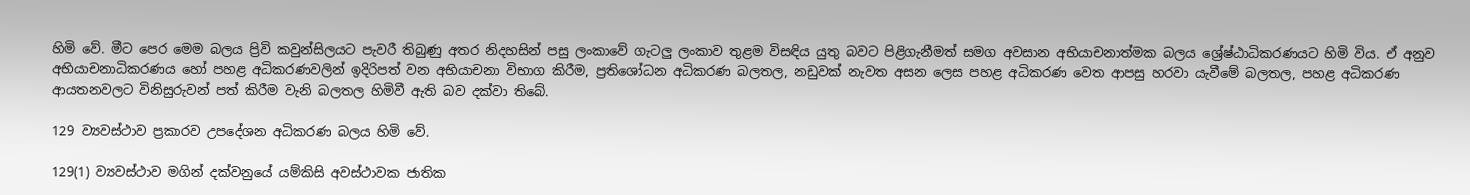හිමි වේ. මීට පෙර මෙම බලය ප්‍රිවි කවුන්සිලයට පැවරී තිබුණු අතර නිදහසින් පසු ලංකාවේ ගැටලු ලංකාව තුළම විසඳිය යුතු බවට පිළිගැනීමත් සමග අවසාන අභියාචනාත්මක බලය ශ්‍රේෂ්ඨාධිකරණයට හිමි විය. ඒ අනුව අභියාචනාධිකරණය හෝ පහළ අධිකරණවලින් ඉදිරිපත් වන අභියාචනා විභාග කිරීම, ප්‍රතිශෝධන අධිකරණ බලතල, නඩුවක් නැවත අසන ලෙස පහළ අධිකරණ වෙත ආපසු හරවා යැවීමේ බලතල, පහළ අධිකරණ ආයතනවලට විනිසුරුවන් පත් කිරීම වැනි බලතල හිමිවී ඇති බව දක්වා තිබේ.

129 ව්‍යවස්ථාව ප්‍රකාරව උපදේශන අධිකරණ බලය හිමි වේ.

129(1) ව්‍යවස්ථාව මගින් දක්වනුයේ යම්කිසි අවස්ථාවක ජාතික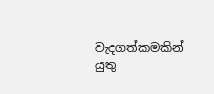වැදගත්කමකින් යුතු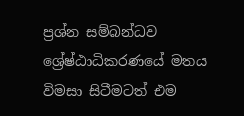ප්‍රශ්න සම්බන්ධව ශ්‍රේෂ්ඨාධිකරණයේ මතය විමසා සිටීමටත් එම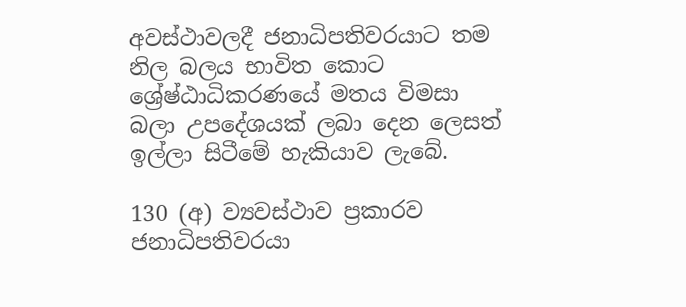අවස්ථාවලදී ජනාධිපතිවරයාට තම නිල බලය භාවිත කොට ශ්‍රේෂ්ඨාධිකරණයේ මතය විමසා බලා උපදේශයක් ලබා දෙන ලෙසත් ඉල්ලා සිටීමේ හැකියාව ලැබේ.

130 (අ) ව්‍යවස්ථාව ප්‍රකාරව ජනාධිපතිවරයා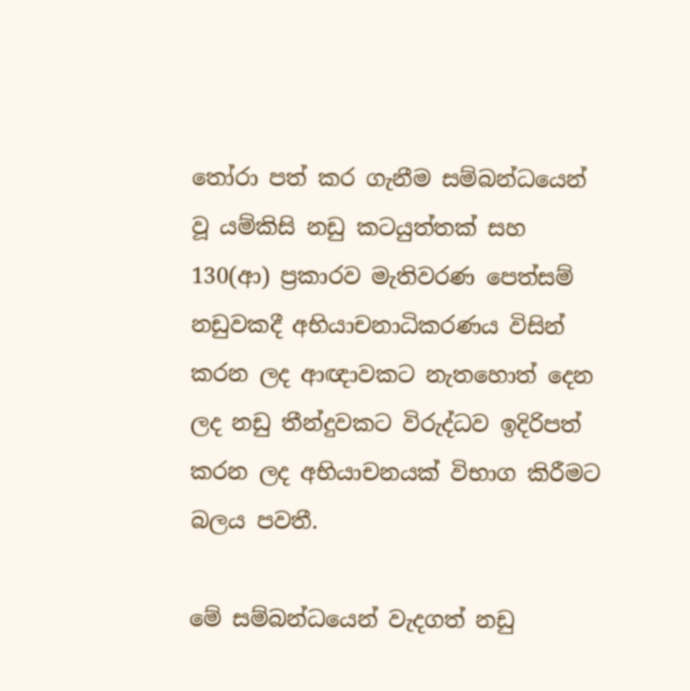තෝරා පත් කර ගැනීම සම්බන්ධයෙන් වූ යම්කිසි නඩු කටයුත්තක් සහ 130(ආ) ප්‍රකාරව මැතිවරණ පෙත්සම් නඩුවකදී අභියාචනාධිකරණය විසින් කරන ලද ආඥාවකට නැතහොත් දෙන ලද නඩු තීන්දුවකට විරුද්ධව ඉදිරිපත් කරන ලද අභියාචනයක් විභාග කිරීමට බලය පවතී.

මේ සම්බන්ධයෙන් වැදගත් නඩු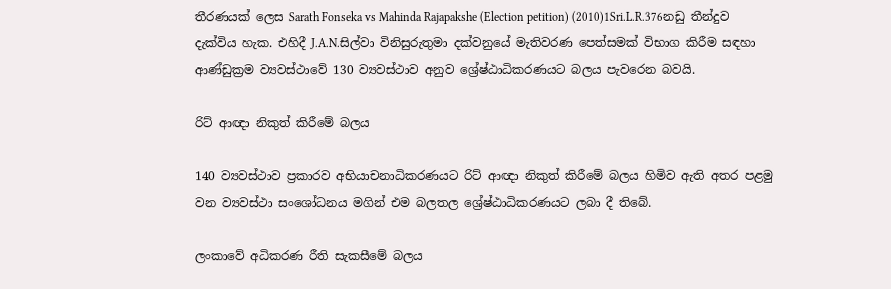තීරණයක් ලෙස Sarath Fonseka vs Mahinda Rajapakshe (Election petition) (2010)1Sri.L.R.376නඩු තීන්දුව දැක්විය හැක. එහිදී J.A.N.සිල්වා විනිසුරුතුමා දක්වනුයේ මැතිවරණ පෙත්සමක් විභාග කිරීම සඳහා ආණ්ඩුක්‍රම ව්‍යවස්ථාවේ 130 ව්‍යවස්ථාව අනුව ශ්‍රේෂ්ඨාධිකරණයට බලය පැවරෙන බවයි.

රිට් ආඥා නිකුත් කිරීමේ බලය

140 ව්‍යවස්ථාව ප්‍රකාරව අභියාචනාධිකරණයට රිට් ආඥා නිකුත් කිරීමේ බලය හිමිව ඇති අතර පළමු වන ව්‍යවස්ථා සංශෝධනය මගින් එම බලතල ශ්‍රේෂ්ඨාධිකරණයට ලබා දී තිබේ.

ලංකාවේ අධිකරණ රීති සැකසීමේ බලය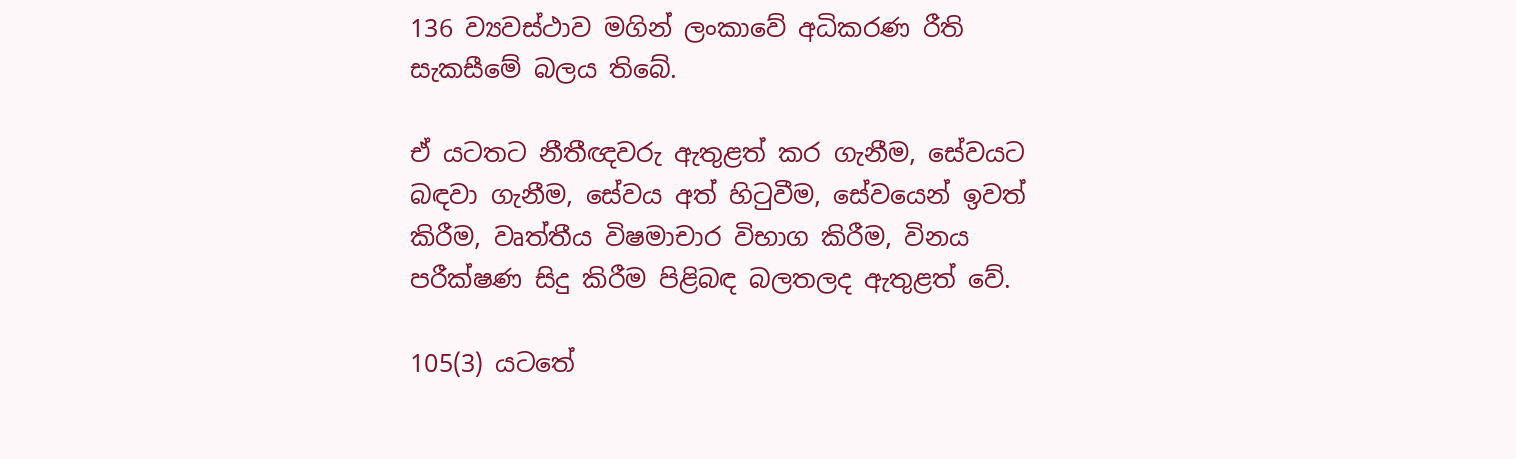136 ව්‍යවස්ථාව මගින් ලංකාවේ අධිකරණ රීති සැකසීමේ බලය තිබේ.

ඒ යටතට නීතීඥවරු ඇතුළත් කර ගැනීම, සේවයට බඳවා ගැනීම, සේවය අත් හිටුවීම, සේවයෙන් ඉවත් කිරීම, වෘත්තීය විෂමාචාර විභාග කිරීම, විනය පරීක්ෂණ සිදු කිරීම පිළිබඳ බලතලද ඇතුළත් වේ.

105(3) යටතේ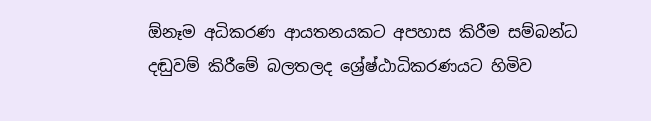ඕනෑම අධිකරණ ආයතනයකට අපහාස කිරීම සම්බන්ධ දඬුවම් කිරීමේ බලතලද ශ්‍රේෂ්ඨාධිකරණයට හිමිව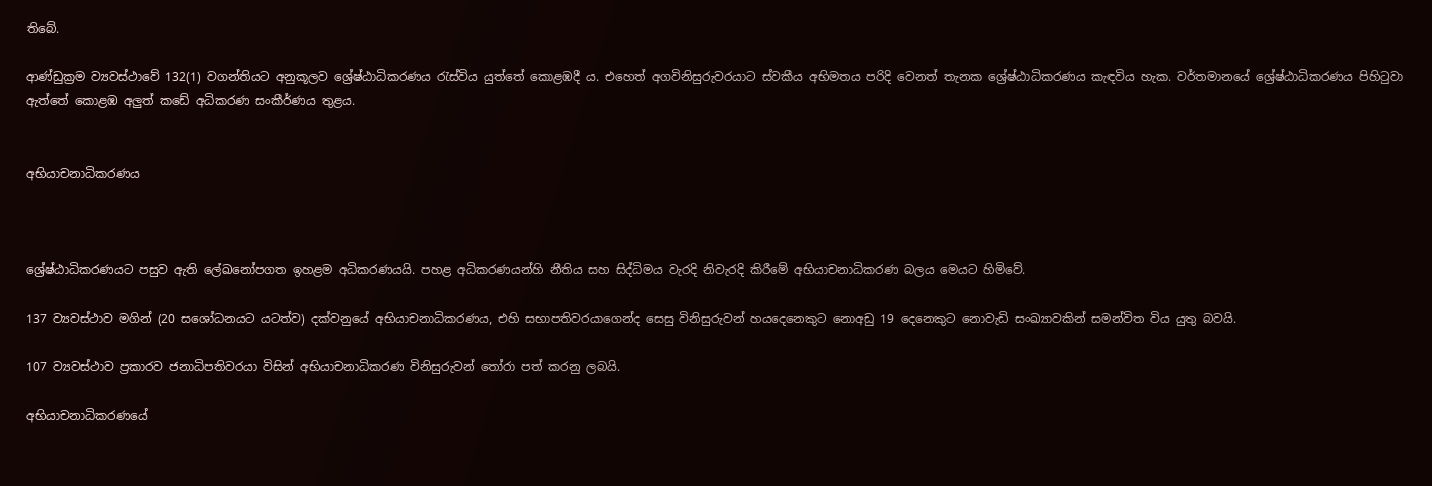තිබේ.

ආණ්ඩුක්‍රම ව්‍යවස්ථාවේ 132(1) වගන්තියට අනුකූලව ශ්‍රේෂ්ඨාධිකරණය රැස්විය යුත්තේ කොළඹදී ය. එහෙත් අගවිනිසුරුවරයාට ස්වකීය අභිමතය පරිදි වෙනත් තැනක ශ්‍රේෂ්ඨාධිකරණය කැඳවිය හැක. වර්තමානයේ ශ්‍රේෂ්ඨාධිකරණය පිහිටුවා ඇත්තේ කොළඹ අලුත් කඩේ අධිකරණ සංකීර්ණය තුළය.


අභියාචනාධිකරණය



ශ්‍රේෂ්ඨාධිකරණයට පසුව ඇති ලේඛනෝපගත ඉහළම අධිකරණයයි. පහළ අධිකරණයන්හි නීතිය සහ සිද්ධිමය වැරදි නිවැරදි කිරීමේ අභියාචනාධිකරණ බලය මෙයට හිමිවේ.

137 ව්‍යවස්ථාව මගින් (20 සශෝධනයට යටත්ව) දක්වනුයේ අභියාචනාධිකරණය, එහි සභාපතිවරයාගෙන්ද සෙසු විනිසුරුවන් හයදෙනෙකුට නොඅඩු 19 දෙනෙකුට නොවැඩි සංඛ්‍යාවකින් සමන්විත විය යුතු බවයි.

107 ව්‍යවස්ථාව ප්‍රකාරව ජනාධිපතිවරයා විසින් අභියාචනාධිකරණ විනිසුරුවන් තෝරා පත් කරනු ලබයි.

අභියාචනාධිකරණයේ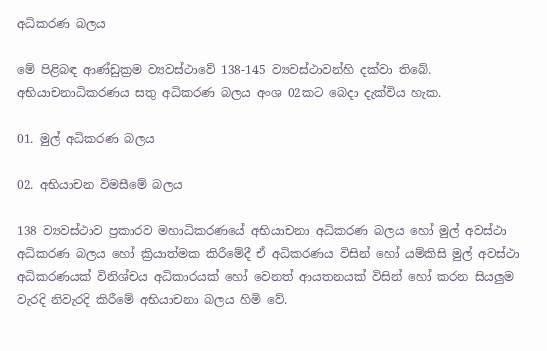අධිකරණ බලය

මේ පිළිබඳ ආණ්ඩුක්‍රම ව්‍යවස්ථාවේ 138-145 ව්‍යවස්ථාවන්හි දක්වා තිබේ. අභියාචනාධිකරණය සතු අධිකරණ බලය අංශ 02කට බෙදා දැක්විය හැක.

01. මුල් අධිකරණ බලය

02. අභියාචන විමසීමේ බලය

138 ව්‍යවස්ථාව ප්‍රකාරව මහාධිකරණයේ අභියාචනා අධිකරණ බලය හෝ මුල් අවස්ථා අධිකරණ බලය හෝ ක්‍රියාත්මක කිරීමේදී ඒ අධිකරණය විසින් හෝ යම්කිසි මුල් අවස්ථා අධිකරණයක් විනිශ්චය අධිකාරයක් හෝ වෙනත් ආයතනයක් විසින් හෝ කරන සියලුම වැරදි නිවැරදි කිරීමේ අභියාචනා බලය හිමි වේ.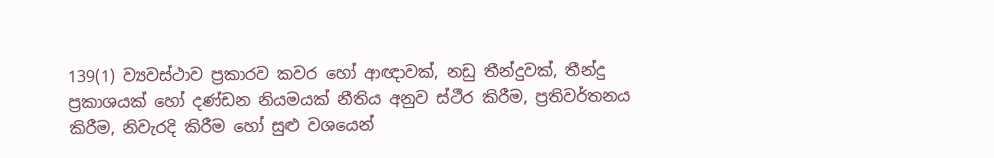139(1) ව්‍යවස්ථාව ප්‍රකාරව කවර හෝ ආඥාවක්, නඩු තීන්දුවක්, තීන්දු ප්‍රකාශයක් හෝ දණ්ඩන නියමයක් නීතිය අනුව ස්ථීර කිරීම, ප්‍රතිවර්තනය කිරීම, නිවැරදි කිරීම හෝ සුළු වශයෙන්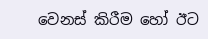වෙනස් කිරීම හෝ ඊට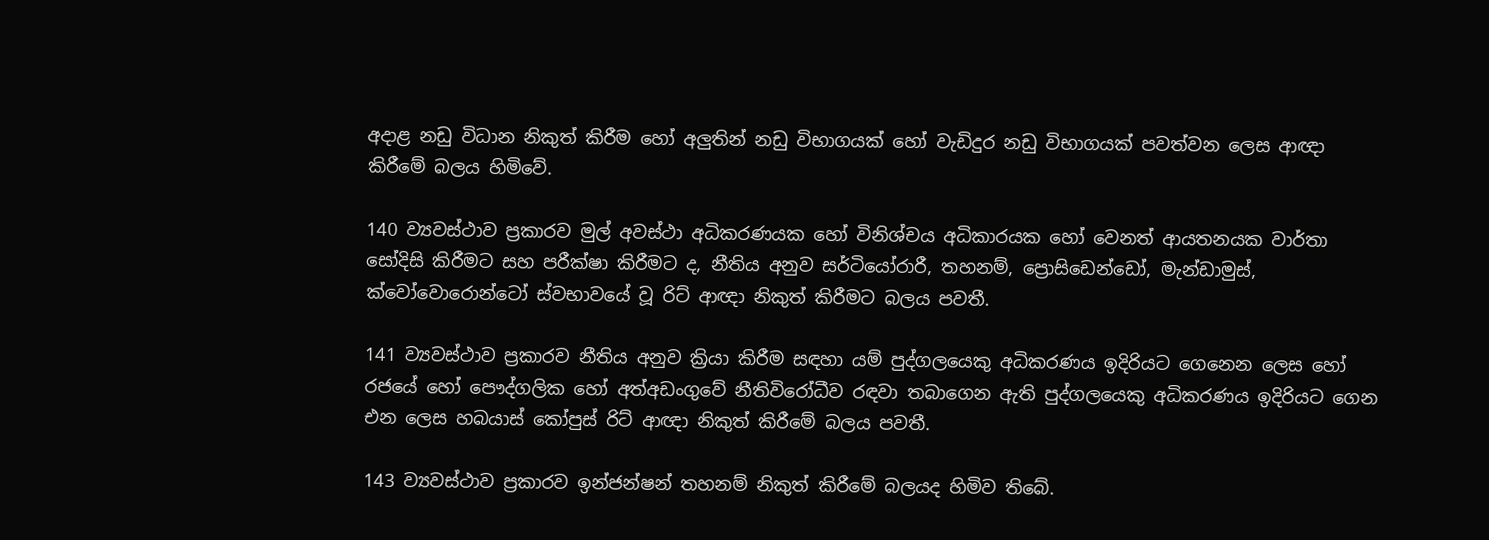අදාළ නඩු විධාන නිකුත් කිරීම හෝ අලුතින් නඩු විභාගයක් හෝ වැඩිදුර නඩු විභාගයක් පවත්වන ලෙස ආඥා කිරීමේ බලය හිමිවේ.

140 ව්‍යවස්ථාව ප්‍රකාරව මුල් අවස්ථා අධිකරණයක හෝ විනිශ්චය අධිකාරයක හෝ වෙනත් ආයතනයක වාර්තා සෝදිසි කිරීමට සහ පරීක්ෂා කිරීමට ද, නීතිය අනුව සර්ටියෝරාරී, තහනම්, ප්‍රොසිඩෙන්ඩෝ, මැන්ඩාමුස්, ක්වෝවොරොන්ටෝ ස්වභාවයේ වූ රිට් ආඥා නිකුත් කිරීමට බලය පවතී.

141 ව්‍යවස්ථාව ප්‍රකාරව නීතිය අනුව ක්‍රියා කිරීම සඳහා යම් පුද්ගලයෙකු අධිකරණය ඉදිරියට ගෙනෙන ලෙස හෝ රජයේ හෝ පෞද්ගලික හෝ අත්අඩංගුවේ නීතිවිරෝධීව රඳවා තබාගෙන ඇති පුද්ගලයෙකු අධිකරණය ඉදිරියට ගෙන එන ලෙස හබයාස් කෝපුස් රිට් ආඥා නිකුත් කිරීමේ බලය පවතී.

143 ව්‍යවස්ථාව ප්‍රකාරව ඉන්ජන්ෂන් තහනම් නිකුත් කිරීමේ බලයද හිමිව තිබේ.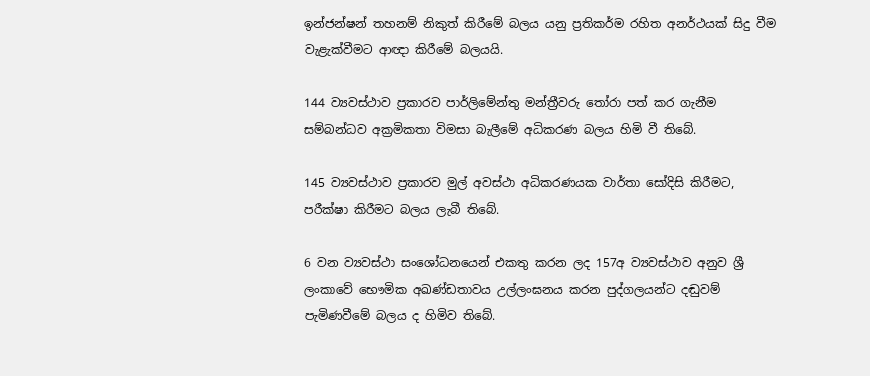ඉන්ජන්ෂන් තහනම් නිකුත් කිරීමේ බලය යනු ප්‍රතිකර්ම රහිත අනර්ථයක් සිදු වීම වැළැක්වීමට ආඥා කිරීමේ බලයයි.

144 ව්‍යවස්ථාව ප්‍රකාරව පාර්ලිමේන්තු මන්ත්‍රීවරු තෝරා පත් කර ගැනීම සම්බන්ධව අක්‍රමිකතා විමසා බැලීමේ අධිකරණ බලය හිමි වී තිබේ.

145 ව්‍යවස්ථාව ප්‍රකාරව මුල් අවස්ථා අධිකරණයක වාර්තා සෝදිසි කිරීමට, පරීක්ෂා කි‍රීමට බලය ලැබී තිබේ.

6 වන ව්‍යවස්ථා සංශෝධනයෙන් එකතු කරන ලද 157අ ව්‍යවස්ථාව අනුව ශ්‍රී ලංකාවේ භෞමික අඛණ්ඩතාවය උල්ලංඝනය කරන පුද්ගලයන්ට දඬුවම් පැමිණවීමේ බලය ද හිමිව තිබේ.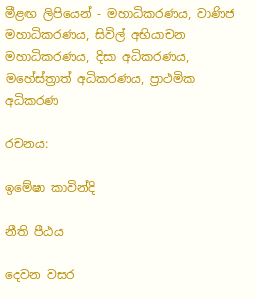මීළඟ ලිපියෙන් - මහාධිකරණය, වාණිජ මහාධිකරණය, සිවිල් අභියාචන මහාධිකරණය, දිසා අධිකරණය, මහේස්ත්‍රාත් අධිකරණය, ප්‍රාථමික අධිකරණ

රචනය:

ඉමේෂා කාවින්දි

නීති පීඨය

දෙවන වසර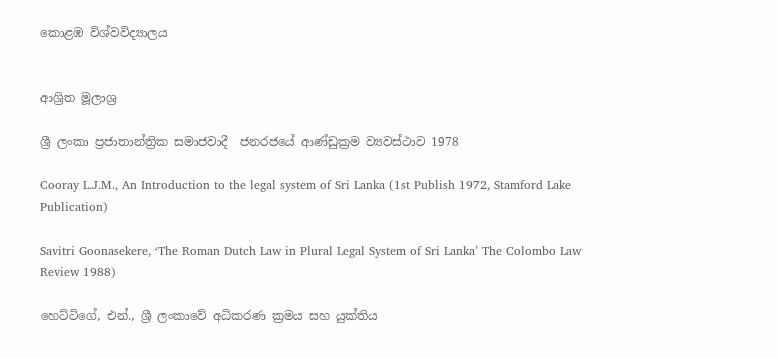කොළඹ විශ්වවිද්‍යාලය


ආශ්‍රිත මූලාශ්‍ර

ශ්‍රී ලංකා ප්‍රජාතාන්ත්‍රික සමාජවාදී  ජනරජයේ ආණ්ඩුක්‍රම ව්‍යවස්ථාව 1978

Cooray L.J.M., An Introduction to the legal system of Sri Lanka (1st Publish 1972, Stamford Lake Publication)

Savitri Goonasekere, ‘The Roman Dutch Law in Plural Legal System of Sri Lanka’ The Colombo Law Review 1988)

හෙට්ටිගේ, එන්., ශ්‍රී ලංකාවේ අධිකරණ ක්‍රමය සහ යුක්තිය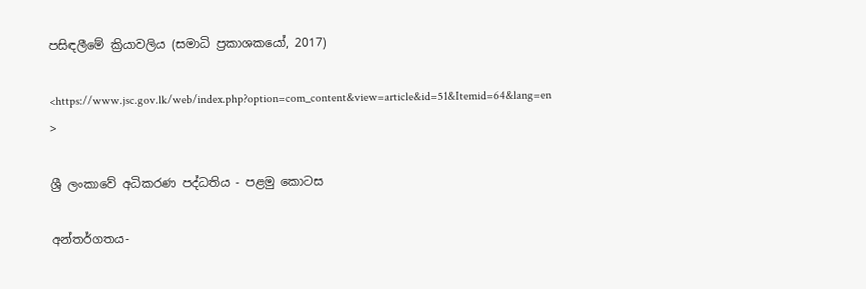පසිඳලීමේ ක්‍රියාවලිය (සමාධි ප්‍රකාශකයෝ, 2017)

<https://www.jsc.gov.lk/web/index.php?option=com_content&view=article&id=51&Itemid=64&lang=en >

ශ්‍රී ලංකාවේ අධිකරණ පද්ධතිය - පළමු කොටස

අන්තර්ගතය-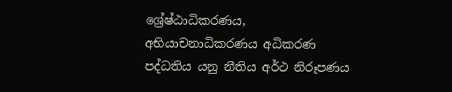ශ්‍රේෂ්ඨාධිකරණය, අභියාචනාධිකරණය අධිකරණ පද්ධතිය යනු නීතිය අර්ථ නිරූපණය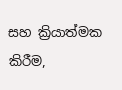සහ ක්‍රියාත්මක කිරීම,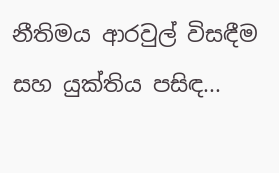නීතිමය ආරවුල් විසඳීම සහ යුක්තිය පසිඳ...